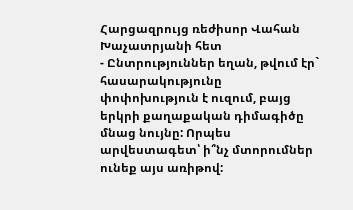Հարցազրույց ռեժիսոր Վահան Խաչատրյանի հետ
- Ընտրություններ եղան, թվում էր` հասարակությունը փոփոխություն է ուզում, բայց երկրի քաղաքական դիմագիծը մնաց նույնը: Որպես արվեստագետ՝ ի՞նչ մտորումներ ունեք այս առիթով: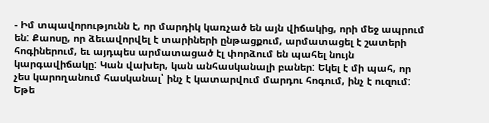- Իմ տպավորությունն է, որ մարդիկ կառչած են այն վիճակից, որի մեջ ապրում են: Քաոսը, որ ձեւավորվել է տարիների ընթացքում, արմատացել է շատերի հոգիներում, եւ այդպես արմատացած էլ փորձում են պահել նույն կարգավիճակը: Կան վախեր, կան անհասկանալի բաներ: Եկել է մի պահ, որ չես կարողանում հասկանալ՝ ինչ է կատարվում մարդու հոգում, ինչ է ուզում: Եթե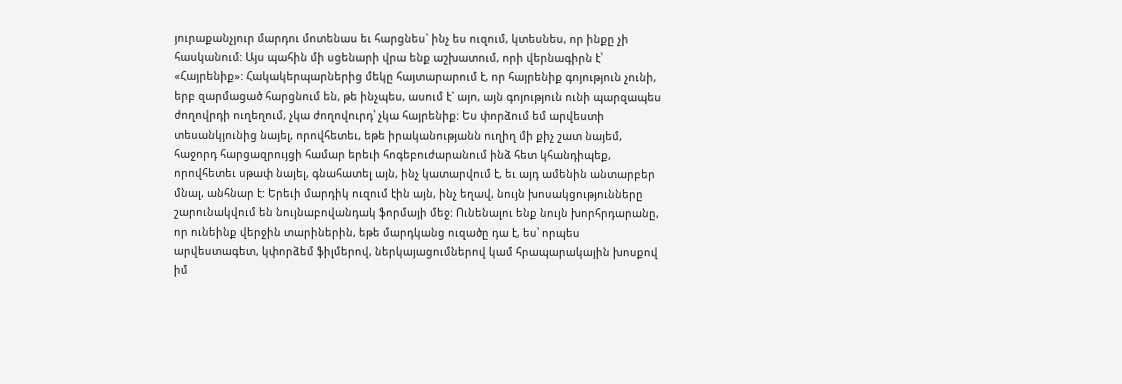յուրաքանչյուր մարդու մոտենաս եւ հարցնես` ինչ ես ուզում, կտեսնես, որ ինքը չի հասկանում: Այս պահին մի սցենարի վրա ենք աշխատում, որի վերնագիրն է՝ «Հայրենիք»: Հակակերպարներից մեկը հայտարարում է, որ հայրենիք գոյություն չունի, երբ զարմացած հարցնում են, թե ինչպես, ասում է` այո, այն գոյություն ունի պարզապես ժողովրդի ուղեղում, չկա ժողովուրդ՝ չկա հայրենիք: Ես փորձում եմ արվեստի տեսանկյունից նայել, որովհետեւ, եթե իրականությանն ուղիղ մի քիչ շատ նայեմ, հաջորդ հարցազրույցի համար երեւի հոգեբուժարանում ինձ հետ կհանդիպեք, որովհետեւ սթափ նայել, գնահատել այն, ինչ կատարվում է, եւ այդ ամենին անտարբեր մնալ, անհնար է: Երեւի մարդիկ ուզում էին այն, ինչ եղավ, նույն խոսակցությունները շարունակվում են նույնաբովանդակ ֆորմայի մեջ: Ունենալու ենք նույն խորհրդարանը, որ ունեինք վերջին տարիներին, եթե մարդկանց ուզածը դա է, ես՝ որպես արվեստագետ, կփորձեմ ֆիլմերով, ներկայացումներով կամ հրապարակային խոսքով իմ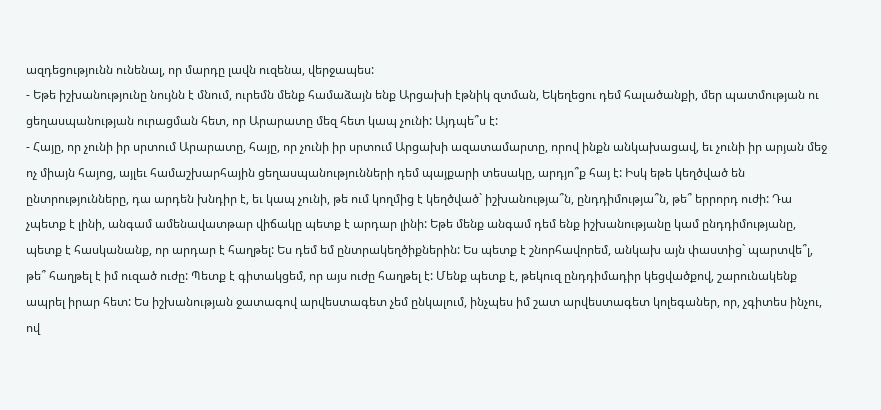ազդեցությունն ունենալ, որ մարդը լավն ուզենա, վերջապես:
- Եթե իշխանությունը նույնն է մնում, ուրեմն մենք համաձայն ենք Արցախի էթնիկ զտման, Եկեղեցու դեմ հալածանքի, մեր պատմության ու ցեղասպանության ուրացման հետ, որ Արարատը մեզ հետ կապ չունի: Այդպե՞ս է:
- Հայը, որ չունի իր սրտում Արարատը, հայը, որ չունի իր սրտում Արցախի ազատամարտը, որով ինքն անկախացավ, եւ չունի իր արյան մեջ ոչ միայն հայոց, այլեւ համաշխարհային ցեղասպանությունների դեմ պայքարի տեսակը, արդյո՞ք հայ է: Իսկ եթե կեղծված են ընտրությունները, դա արդեն խնդիր է, եւ կապ չունի, թե ում կողմից է կեղծված` իշխանությա՞ն, ընդդիմությա՞ն, թե՞ երրորդ ուժի: Դա չպետք է լինի, անգամ ամենավատթար վիճակը պետք է արդար լինի: Եթե մենք անգամ դեմ ենք իշխանությանը կամ ընդդիմությանը, պետք է հասկանանք, որ արդար է հաղթել: Ես դեմ եմ ընտրակեղծիքներին: Ես պետք է շնորհավորեմ, անկախ այն փաստից` պարտվե՞լ, թե՞ հաղթել է իմ ուզած ուժը: Պետք է գիտակցեմ, որ այս ուժը հաղթել է: Մենք պետք է, թեկուզ ընդդիմադիր կեցվածքով, շարունակենք ապրել իրար հետ: Ես իշխանության ջատագով արվեստագետ չեմ ընկալում, ինչպես իմ շատ արվեստագետ կոլեգաներ, որ, չգիտես ինչու, ով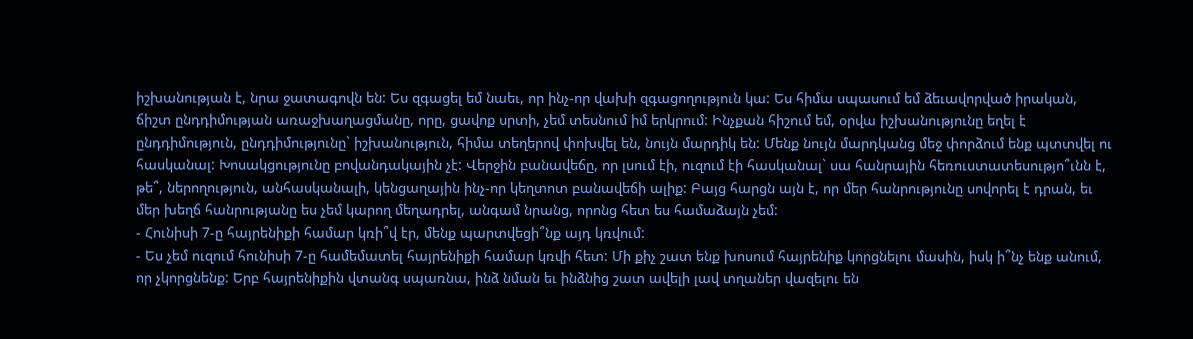իշխանության է, նրա ջատագովն են: Ես զգացել եմ նաեւ, որ ինչ-որ վախի զգացողություն կա: Ես հիմա սպասում եմ ձեւավորված իրական, ճիշտ ընդդիմության առաջխաղացմանը, որը, ցավոք սրտի, չեմ տեսնում իմ երկրում: Ինչքան հիշում եմ, օրվա իշխանությունը եղել է ընդդիմություն, ընդդիմությունը` իշխանություն, հիմա տեղերով փոխվել են, նույն մարդիկ են: Մենք նույն մարդկանց մեջ փորձում ենք պտտվել ու հասկանալ: Խոսակցությունը բովանդակային չէ: Վերջին բանավեճը, որ լսում էի, ուզում էի հասկանալ` սա հանրային հեռուստատեսությո՞ւնն է, թե՞, ներողություն, անհասկանալի, կենցաղային ինչ-որ կեղտոտ բանավեճի ալիք: Բայց հարցն այն է, որ մեր հանրությունը սովորել է դրան, եւ մեր խեղճ հանրությանը ես չեմ կարող մեղադրել, անգամ նրանց, որոնց հետ ես համաձայն չեմ:
- Հունիսի 7-ը հայրենիքի համար կռի՞վ էր, մենք պարտվեցի՞նք այդ կռվում:
- Ես չեմ ուզում հունիսի 7-ը համեմատել հայրենիքի համար կռվի հետ: Մի քիչ շատ ենք խոսում հայրենիք կորցնելու մասին, իսկ ի՞նչ ենք անում, որ չկորցնենք: Երբ հայրենիքին վտանգ սպառնա, ինձ նման եւ ինձնից շատ ավելի լավ տղաներ վազելու են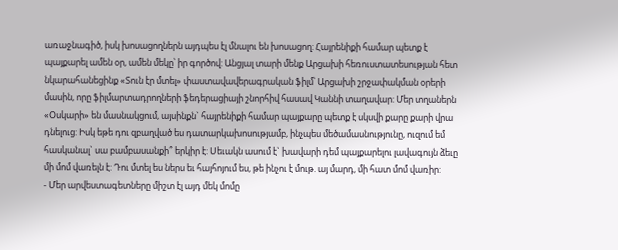առաջնագիծ, իսկ խոսացողներն այդպես էլ մնալու են խոսացող: Հայրենիքի համար պետք է պայքարել ամեն օր, ամեն մեկը՝ իր գործով: Անցյալ տարի մենք Արցախի հեռուստատեսության հետ նկարահանեցինք «Տուն էր մտել» փաստավավերագրական ֆիլմ՝ Արցախի շրջափակման օրերի մասին, որը ֆիլմարտադրողների ֆեդերացիայի շնորհիվ հասավ Կաննի տաղավար: Մեր տղաներն «Օսկարի» են մասնակցում, այսինքն` հայրենիքի համար պայքարը պետք է սկսվի քարը քարի վրա դնելուց: Իսկ եթե դու զբաղված ես դատարկախոսությամբ, ինչպես մեծամասնությունը, ուզում եմ հասկանալ` սա բամբասանքի՞ երկիր է: Սեւակն ասում է` խավարի դեմ պայքարելու լավագույն ձեւը մի մոմ վառելն է: Դու մտել ես ներս եւ հայհոյում ես, թե ինչու է մութ. այ մարդ, մի հատ մոմ վառիր:
- Մեր արվեստագետները միշտ էլ այդ մեկ մոմը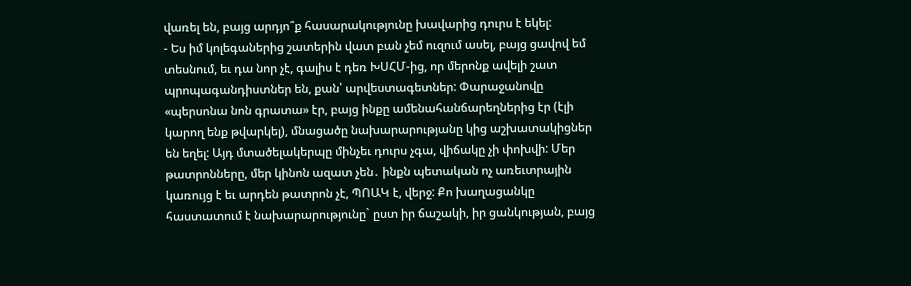վառել են, բայց արդյո՞ք հասարակությունը խավարից դուրս է եկել:
- Ես իմ կոլեգաներից շատերին վատ բան չեմ ուզում ասել, բայց ցավով եմ տեսնում, եւ դա նոր չէ, գալիս է դեռ ԽՍՀՄ-ից, որ մերոնք ավելի շատ պրոպագանդիստներ են, քան՝ արվեստագետներ: Փարաջանովը «պերսոնա նոն գրատա» էր, բայց ինքը ամենահանճարեղներից էր (էլի կարող ենք թվարկել), մնացածը նախարարությանը կից աշխատակիցներ են եղել: Այդ մտածելակերպը մինչեւ դուրս չգա, վիճակը չի փոխվի: Մեր թատրոնները, մեր կինոն ազատ չեն․ ինքն պետական ոչ առեւտրային կառույց է եւ արդեն թատրոն չէ, ՊՈԱԿ է, վերջ: Քո խաղացանկը հաստատում է նախարարությունը` ըստ իր ճաշակի, իր ցանկության, բայց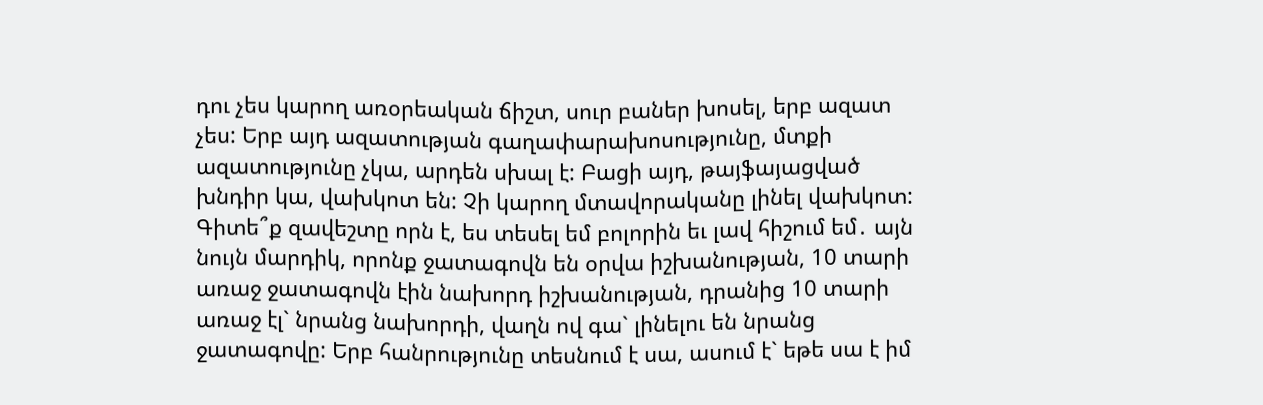դու չես կարող առօրեական ճիշտ, սուր բաներ խոսել, երբ ազատ չես: Երբ այդ ազատության գաղափարախոսությունը, մտքի ազատությունը չկա, արդեն սխալ է: Բացի այդ, թայֆայացված խնդիր կա, վախկոտ են: Չի կարող մտավորականը լինել վախկոտ: Գիտե՞ք զավեշտը որն է, ես տեսել եմ բոլորին եւ լավ հիշում եմ․ այն նույն մարդիկ, որոնք ջատագովն են օրվա իշխանության, 10 տարի առաջ ջատագովն էին նախորդ իշխանության, դրանից 10 տարի առաջ էլ` նրանց նախորդի, վաղն ով գա` լինելու են նրանց ջատագովը: Երբ հանրությունը տեսնում է սա, ասում է` եթե սա է իմ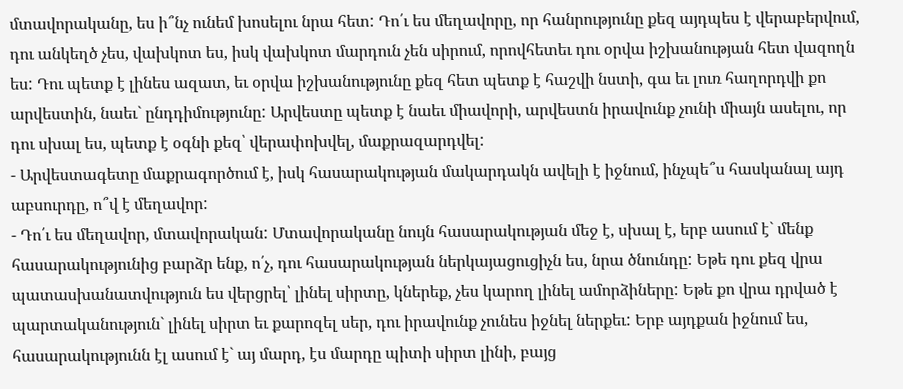մտավորականը, ես ի՞նչ ունեմ խոսելու նրա հետ: Դո՛ւ ես մեղավորը, որ հանրությունը քեզ այդպես է վերաբերվում, դու անկեղծ չես, վախկոտ ես, իսկ վախկոտ մարդուն չեն սիրում, որովհետեւ դու օրվա իշխանության հետ վազողն ես: Դու պետք է լինես ազատ, եւ օրվա իշխանությունը քեզ հետ պետք է հաշվի նստի, գա եւ լուռ հաղորդվի քո արվեստին, նաեւ` ընդդիմությունը: Արվեստը պետք է նաեւ միավորի, արվեստն իրավունք չունի միայն ասելու, որ դու սխալ ես, պետք է օգնի քեզ՝ վերափոխվել, մաքրազարդվել:
- Արվեստագետը մաքրագործում է, իսկ հասարակության մակարդակն ավելի է իջնում, ինչպե՞ս հասկանալ այդ աբսուրդը, ո՞վ է մեղավոր:
- Դո՛ւ ես մեղավոր, մտավորական: Մտավորականը նույն հասարակության մեջ է, սխալ է, երբ ասում է` մենք հասարակությունից բարձր ենք, ո՛չ, դու հասարակության ներկայացուցիչն ես, նրա ծնունդը: Եթե դու քեզ վրա պատասխանատվություն ես վերցրել՝ լինել սիրտը, կներեք, չես կարող լինել ամորձիները: Եթե քո վրա դրված է պարտականություն` լինել սիրտ եւ քարոզել սեր, դու իրավունք չունես իջնել ներքեւ: Երբ այդքան իջնում ես, հասարակությունն էլ ասում է` այ մարդ, էս մարդը պիտի սիրտ լինի, բայց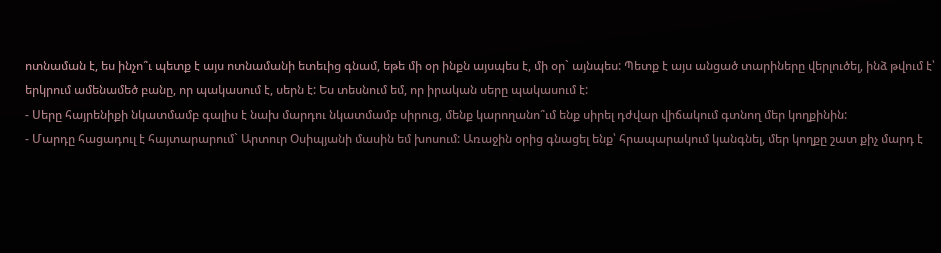ոտնաման է, ես ինչո՞ւ պետք է այս ոտնամանի ետեւից գնամ, եթե մի օր ինքն այսպես է, մի օր` այնպես: Պետք է այս անցած տարիները վերլուծել, ինձ թվում է՝ երկրում ամենամեծ բանը, որ պակասում է, սերն է: Ես տեսնում եմ, որ իրական սերը պակասում է:
- Սերը հայրենիքի նկատմամբ գալիս է նախ մարդու նկատմամբ սիրուց, մենք կարողանո՞ւմ ենք սիրել դժվար վիճակում գտնող մեր կողքինին:
- Մարդը հացադուլ է հայտարարում` Արտուր Օսիպյանի մասին եմ խոսում: Առաջին օրից գնացել ենք՝ հրապարակում կանգնել, մեր կողքը շատ քիչ մարդ է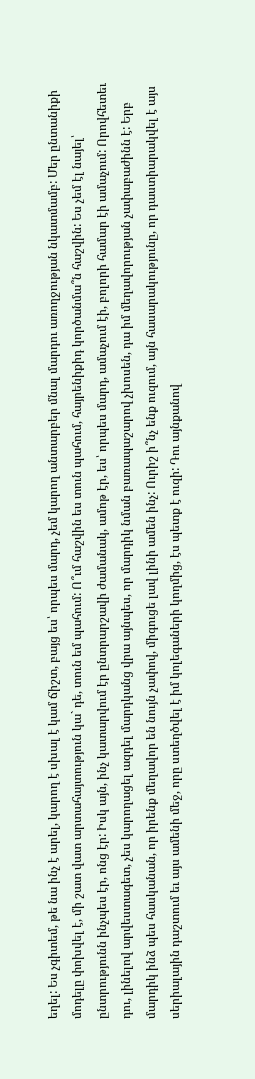եղել: Ես չգիտեմ, թե նա ինչ է արել, կարող է սխալ է կամ ճիշտ, բայց ես՝ որպես մարդ, չեմ կարող անտարբեր մնալ մարդու առողջության նկատմամբ: Մեր ընտանիքի մոդելը փոխվել է, մի շատ վատ արտահայտություն կա` դե, տուն եմ պահում: Ո՞ւմ հաշվին ես տուն պահում, հայրենիքիդ կործանմա՞ն հաշվին: Ես չեմ էլ նայել՝ ընտրությունն ինչպես էր, ոնց էր: Իսկ այն, ինչ կատարվում էր ընտրարշավի ժամանակ, ամոթ էր, ես՝ որպես մարդ, ամաչում էի, բոլորի համար էի ամաչում: Որովհետեւ դու, լինելով արվեստագետ, չես կարողացել ազդել մարդկանց վրա այնպես, որ մարդիկ նման բառապաշարով չխոսեն, դա իմ մեղավորության չափաբաժինն է: Երբ մարդիկ ինձ պես հասկանան, որ իրենք մեղավոր են նույն չափով, միգուցե լավ լինի ամեն ինչ: Ուրիշ ի՞նչ ենք ուզում, այն հասարակությունը, որ դաստիարակվել է այս սերիալային դաշտում եւ այս ամենի մեջ, որը ստեղծվել է իմ կոլեգաների կողմից, էս պետք է ուզի: Դու այնքանով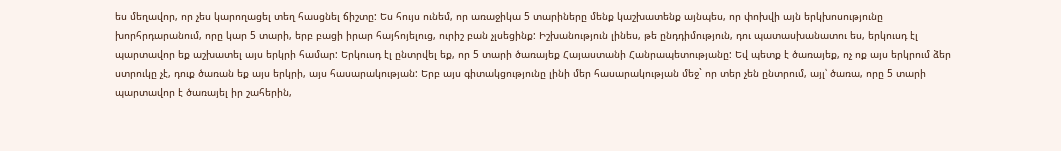ես մեղավոր, որ չես կարողացել տեղ հասցնել ճիշտը: Ես հույս ունեմ, որ առաջիկա 5 տարիները մենք կաշխատենք այնպես, որ փոխվի այն երկխոսությունը խորհրդարանում, որը կար 5 տարի, երբ բացի իրար հայհոյելուց, ուրիշ բան չլսեցինք: Իշխանություն լինես, թե ընդդիմություն, դու պատասխանատու ես, երկուսդ էլ պարտավոր եք աշխատել այս երկրի համար: Երկուսդ էլ ընտրվել եք, որ 5 տարի ծառայեք Հայաստանի Հանրապետությանը: Եվ պետք է ծառայեք, ոչ ոք այս երկրում ձեր ստրուկը չէ, դուք ծառան եք այս երկրի, այս հասարակության: Երբ այս գիտակցությունը լինի մեր հասարակության մեջ` որ տեր չեն ընտրում, այլ՝ ծառա, որը 5 տարի պարտավոր է ծառայել իր շահերին,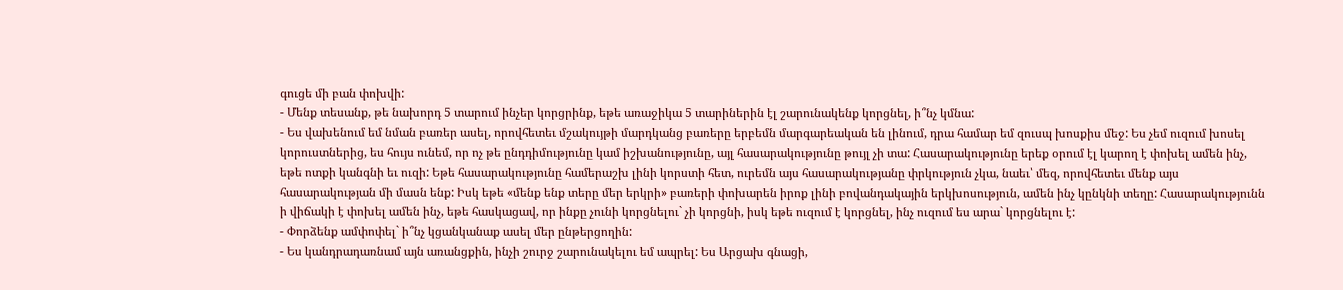գուցե մի բան փոխվի:
- Մենք տեսանք, թե նախորդ 5 տարում ինչեր կորցրինք, եթե առաջիկա 5 տարիներին էլ շարունակենք կորցնել, ի՞նչ կմնա:
- Ես վախենում եմ նման բառեր ասել, որովհետեւ մշակույթի մարդկանց բառերը երբեմն մարգարեական են լինում, դրա համար եմ զուսպ խոսքիս մեջ: Ես չեմ ուզում խոսել կորուստներից, ես հույս ունեմ, որ ոչ թե ընդդիմությունը կամ իշխանությունը, այլ հասարակությունը թույլ չի տա: Հասարակությունը երեք օրում էլ կարող է փոխել ամեն ինչ, եթե ոտքի կանգնի եւ ուզի: Եթե հասարակությունը համերաշխ լինի կորստի հետ, ուրեմն այս հասարակությանը փրկություն չկա, նաեւ՝ մեզ, որովհետեւ մենք այս հասարակության մի մասն ենք: Իսկ եթե «մենք ենք տերը մեր երկրի» բառերի փոխարեն իրոք լինի բովանդակային երկխոսություն, ամեն ինչ կընկնի տեղը: Հասարակությունն ի վիճակի է փոխել ամեն ինչ, եթե հասկացավ, որ ինքը չունի կորցնելու` չի կորցնի, իսկ եթե ուզում է կորցնել, ինչ ուզում ես արա` կորցնելու է:
- Փորձենք ամփոփել` ի՞նչ կցանկանաք ասել մեր ընթերցողին:
- Ես կանդրադառնամ այն առանցքին, ինչի շուրջ շարունակելու եմ ապրել: Ես Արցախ գնացի,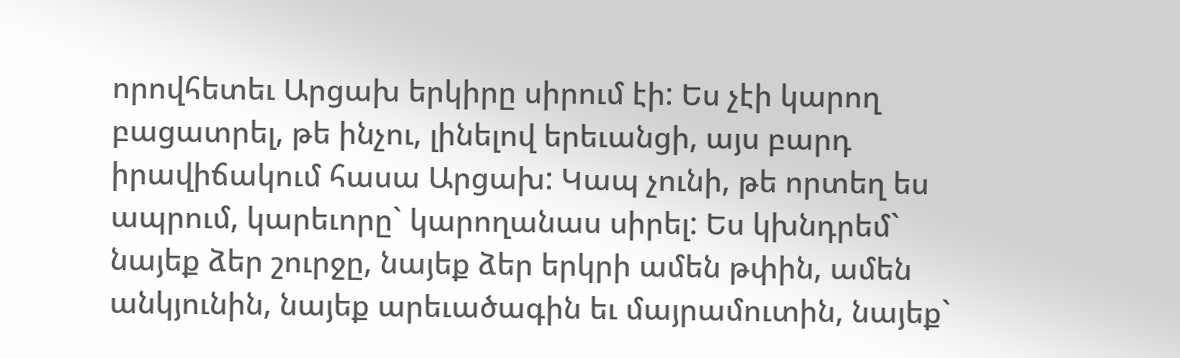որովհետեւ Արցախ երկիրը սիրում էի: Ես չէի կարող բացատրել, թե ինչու, լինելով երեւանցի, այս բարդ իրավիճակում հասա Արցախ: Կապ չունի, թե որտեղ ես ապրում, կարեւորը` կարողանաս սիրել: Ես կխնդրեմ` նայեք ձեր շուրջը, նայեք ձեր երկրի ամեն թփին, ամեն անկյունին, նայեք արեւածագին եւ մայրամուտին, նայեք`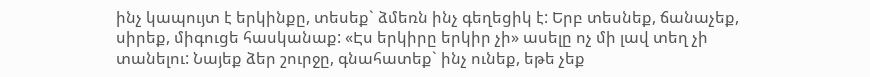ինչ կապույտ է երկինքը, տեսեք` ձմեռն ինչ գեղեցիկ է: Երբ տեսնեք, ճանաչեք, սիրեք, միգուցե հասկանաք: «Էս երկիրը երկիր չի» ասելը ոչ մի լավ տեղ չի տանելու: Նայեք ձեր շուրջը, գնահատեք` ինչ ունեք, եթե չեք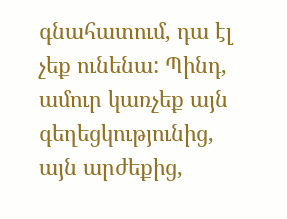գնահատում, դա էլ չեք ունենա: Պինդ, ամուր կառչեք այն գեղեցկությունից, այն արժեքից,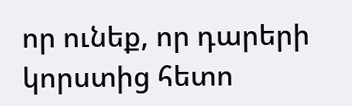որ ունեք, որ դարերի կորստից հետո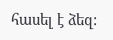հասել է ձեզ: